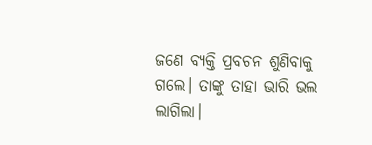ଜଣେ ବ୍ୟକ୍ତି ପ୍ରବଚନ ଶୁଣିବାକୁ ଗଲେ। ତାଙ୍କୁ ତାହା ଭାରି ଭଲ ଲାଗିଲା।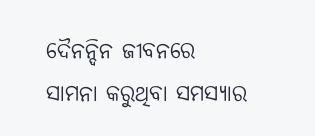ଦୈନନ୍ଦିନ ଜୀବନରେ ସାମନା କରୁଥିବା ସମସ୍ୟାର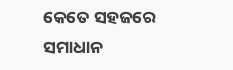କେତେ ସହଜରେ ସମାଧାନ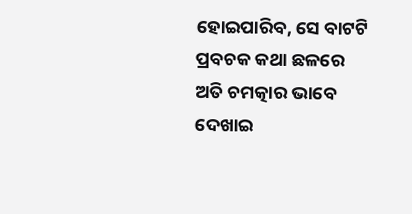ହୋଇପାରିବ, ସେ ବାଟଟି ପ୍ରବଚକ କଥା ଛଳରେ ଅତି ଚମତ୍କାର ଭାବେ ଦେଖାଇ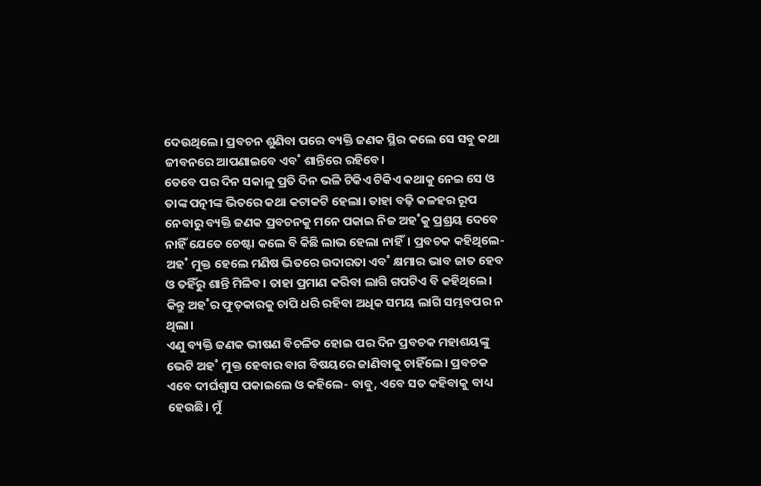ଦେଉଥିଲେ। ପ୍ରବଚନ ଶୁଣିବା ପରେ ବ୍ୟକ୍ତି ଜଣକ ସ୍ଥିର କଲେ ସେ ସବୁ କଥା ଜୀବନରେ ଆପଣାଇବେ ଏବ˚ ଶାନ୍ତିରେ ରହିବେ।
ତେବେ ପର ଦିନ ସକାଳୁ ପ୍ରତି ଦିନ ଭଳି ଟିକିଏ ଟିକିଏ କଥାକୁ ନେଇ ସେ ଓ ତାଙ୍କ ପତ୍ନୀଙ୍କ ଭିତରେ କଥା କଟାକଟି ହେଲା। ତାହା ବଢ଼ି କଳହର ରୂପ ନେବାରୁ ବ୍ୟକ୍ତି ଜଣକ ପ୍ରବଚନକୁ ମନେ ପକାଇ ନିଜ ଅହ˚କୁ ପ୍ରଶ୍ରୟ ଦେବେ ନାହିଁ ଯେତେ ଚେଷ୍ଟା କଲେ ବି କିଛି ଲାଭ ହେଲା ନାହିଁ। ପ୍ରବଚକ କହିଥିଲେ- ଅହ˚ ମୁକ୍ତ ହେଲେ ମଣିଷ ଭିତରେ ଉଦାରତା ଏବ˚ କ୍ଷମାର ଭାବ ଜାତ ହେବ ଓ ତହିଁରୁ ଶାନ୍ତି ମିଳିବ। ତାହା ପ୍ରମାଣ କରିବା ଲାଗି ଗପଟିଏ ବି କହିଥିଲେ। କିନ୍ତୁ ଅହ˚ର ଫୁତ୍‌କାରକୁ ଚାପି ଧରି ରହିବା ଅଧିକ ସମୟ ଲାଗି ସମ୍ଭବପର ନ ଥିଲା।
ଏଣୁ ବ୍ୟକ୍ତି ଜଣକ ଭୀଷଣ ବିଚଳିତ ହୋଇ ପର ଦିନ ପ୍ରବଚକ ମହାଶୟଙ୍କୁ ଭେଟି ଅହ˚ ମୁକ୍ତ ହେବାର ବାଗ ବିଷୟରେ ଜାଣିବାକୁ ଚାହିଁଲେ। ପ୍ରବଚକ ଏବେ ଦୀର୍ଘଶ୍ବାସ ପକାଇଲେ ଓ କହିଲେ- ବାବୁ, ଏବେ ସତ କହିବାକୁ ବାଧ୍ୟ ହେଉଛି। ମୁଁ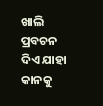ଖାଲି ପ୍ରବଚନ ଦିଏ ଯାହା କାନକୁ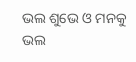ଭଲ ଶୁଭେ ଓ ମନକୁ ଭଲ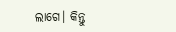ଲାଗେ। କିନ୍ତୁ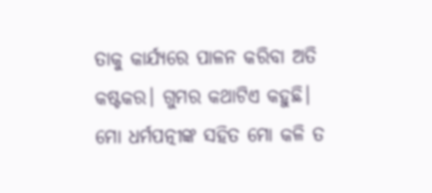ତାକୁ କାର୍ଯ୍ୟରେ ପାଳନ କରିବା ଅତି କଷ୍ଟକର। ଗୁମର କଥାଟିଏ କହୁଛି। ମୋ ଧର୍ମପତ୍ନୀଙ୍କ ସହିତ ମୋ କଳି ତ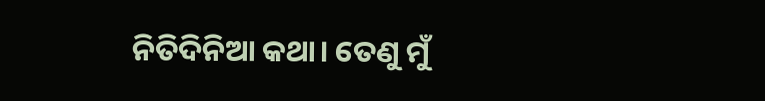ନିତିଦିନିଆ କଥା। ତେଣୁ ମୁଁ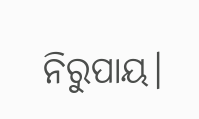ନିରୁପାୟ।